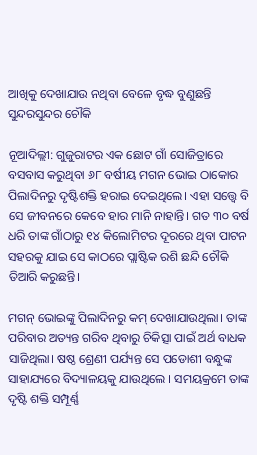ଆଖିକୁ ଦେଖାଯାଉ ନଥିବା ବେଳେ ବୃଦ୍ଧ ବୁଣୁଛନ୍ତି ସୁନ୍ଦରସୁନ୍ଦର ଚୌକି

ନୂଆଦିଲ୍ଲୀ: ଗୁଜୁରାଟର ଏକ ଛୋଟ ଗାଁ ସୋଜିତ୍ରାରେ ବସବାସ କରୁଥିବା ୬୮ ବର୍ଷୀୟ ମଗନ ଭୋଇ ଠାକୋର ପିଲାଦିନରୁ ଦୃଷ୍ଟିଶକ୍ତି ହରାଇ ଦେଇଥିଲେ। ଏହା ସତ୍ତ୍ବେ ବି ସେ ଜୀବନରେ କେବେ ହାର ମାନି ନାହାନ୍ତି। ଗତ ୩୦ ବର୍ଷ ଧରି ତାଙ୍କ ଗାଁଠାରୁ ୧୪ କିଲୋମିଟର ଦୂରରେ ଥିବା ପାଟନ ସହରକୁ ଯାଇ ସେ କାଠରେ ପ୍ଲାଷ୍ଟିକ ରଶି ଛନ୍ଦି ଚୌକି ତିଆରି କରୁଛନ୍ତି।

ମଗନ୍ ଭୋଇଙ୍କୁ ପିଲାଦିନରୁ କମ୍ ଦେଖାଯାଉଥିଲା। ତାଙ୍କ ପରିବାର ଅତ୍ୟନ୍ତ ଗରିବ ଥିବାରୁ ଚିକିତ୍ସା ପାଇଁ ଅର୍ଥ ବାଧକ ସାଜିଥିଲା। ଷଷ୍ଠ ଶ୍ରେଣୀ ପର୍ଯ୍ୟନ୍ତ ସେ ପଡୋଶୀ ବନ୍ଧୁଙ୍କ ସାହାଯ୍ୟରେ ବିଦ୍ୟାଳୟକୁ ଯାଉଥିଲେ । ସମୟକ୍ରମେ ତାଙ୍କ ଦୃଷ୍ଟି ଶକ୍ତି ସମ୍ପୂର୍ଣ୍ଣ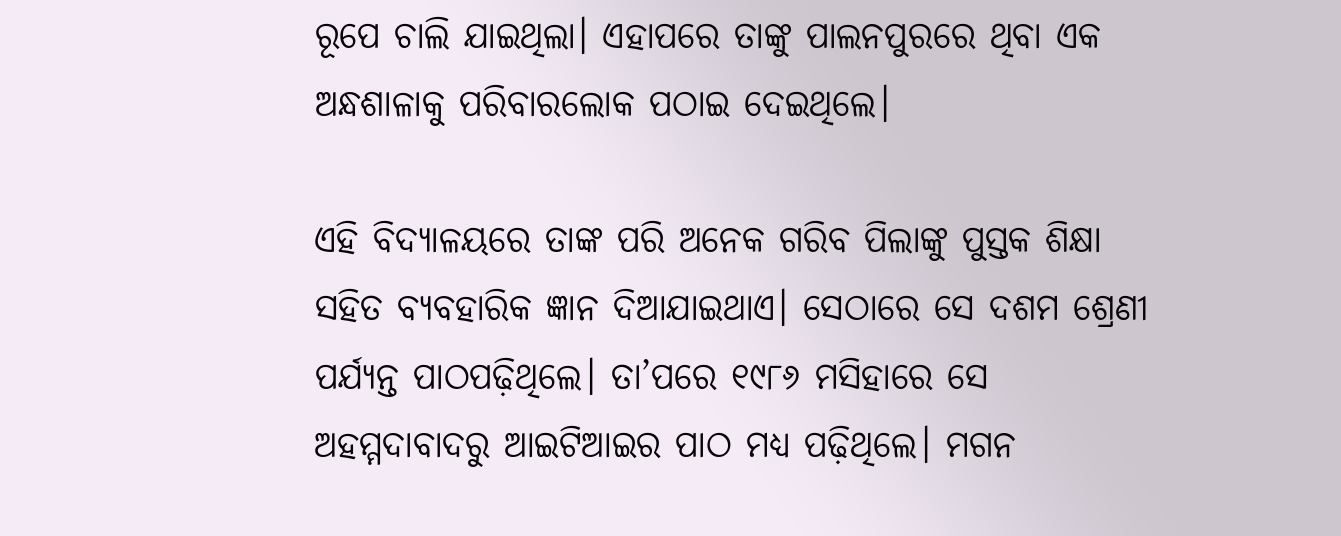ରୂପେ ଚାଲି ଯାଇଥିଲା। ଏହାପରେ ତାଙ୍କୁ ପାଲନପୁରରେ ଥିବା ଏକ ଅନ୍ଧଶାଳାକୁ ପରିବାରଲୋକ ପଠାଇ ଦେଇଥିଲେ।

ଏହି ବିଦ୍ୟାଳୟରେ ତାଙ୍କ ପରି ଅନେକ ଗରିବ ପିଲାଙ୍କୁ ପୁସ୍ତକ ଶିକ୍ଷା ସହିତ ବ୍ୟବହାରିକ ଜ୍ଞାନ ଦିଆଯାଇଥାଏ। ସେଠାରେ ସେ ଦଶମ ଶ୍ରେଣୀ ପର୍ଯ୍ୟନ୍ତ ପାଠପଢ଼ିଥିଲେ। ତା’ପରେ ୧୯୮୬ ମସିହାରେ ସେ ଅହମ୍ମଦାବାଦରୁ ଆଇଟିଆଇର ପାଠ ମଧ୍ୟ ପଢ଼ିଥିଲେ। ମଗନ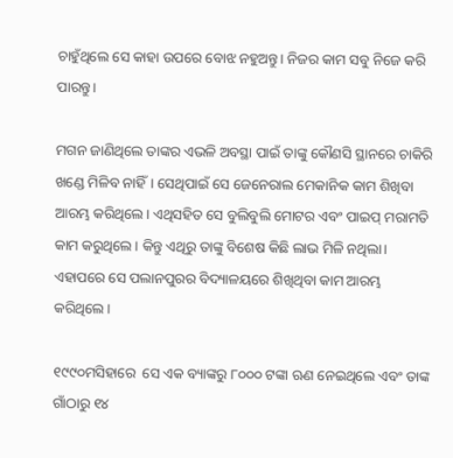ଚାହୁଁଥିଲେ ସେ କାହା ଉପରେ ବୋଝ ନହୁଅନ୍ତୁ। ନିଜର କାମ ସବୁ ନିଜେ କରି ପାରନ୍ତୁ।

ମଗନ ଜାଣିଥିଲେ ତାଙ୍କର ଏଭଳି ଅବସ୍ଥା ପାଇଁ ତାଙ୍କୁ କୌଣସି ସ୍ଥାନରେ ଚାକିରି ଖଣ୍ଡେ ମିଳିବ ନାହିଁ। ସେଥିପାଇଁ ସେ ଜେନେରାଲ ମେକାନିକ କାମ ଶିଖିବା ଆରମ୍ଭ କରିଥିଲେ। ଏଥିସହିତ ସେ ବୁଲିବୁଲି ମୋଟର ଏବଂ ପାଇପ୍ ମରାମତି କାମ କରୁଥିଲେ। କିନ୍ତୁ ଏଥିରୁ ତାଙ୍କୁ ବିଶେଷ କିଛି ଲାଭ ମିଳି ନଥିଲା। ଏହାପରେ ସେ ପଲାନପୁରର ବିଦ୍ୟାଳୟରେ ଶିଖିଥିବା କାମ ଆରମ୍ଭ କରିଥିଲେ।

୧୯୯୦ମସିହାରେ  ସେ ଏକ ବ୍ୟାଙ୍କରୁ ୮୦୦୦ ଟଙ୍କା ଋଣ ନେଇଥିଲେ ଏବଂ ତାଙ୍କ ଗାଁଠାରୁ ୧୪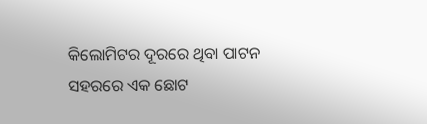କିଲୋମିଟର ଦୂରରେ ଥିବା ପାଟନ ସହରରେ ଏକ ଛୋଟ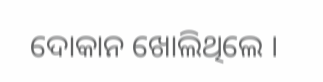ଦୋକାନ ଖୋଲିଥିଲେ ।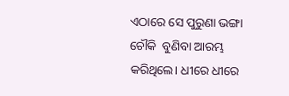ଏଠାରେ ସେ ପୁରୁଣା ଭଙ୍ଗା ଚୌକି  ବୁଣିବା ଆରମ୍ଭ କରିଥିଲେ। ଧୀରେ ଧୀରେ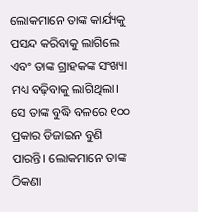ଲୋକମାନେ ତାଙ୍କ କାର୍ଯ୍ୟକୁ ପସନ୍ଦ କରିବାକୁ ଲାଗିଲେ ଏବଂ ତାଙ୍କ ଗ୍ରାହକଙ୍କ ସଂଖ୍ୟା ମଧ୍ୟ ବଢ଼ିବାକୁ ଲାଗିଥିଲା। ସେ ତାଙ୍କ ବୁଦ୍ଧି ବଳରେ ୧୦୦ ପ୍ରକାର ଡିଜାଇନ ବୁଣି ପାରନ୍ତି। ଲୋକମା‌ନେ ତାଙ୍କ ଠିକଣା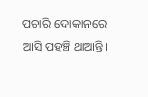ପଚାରି ଦୋକାନରେ ଆସି ପହଞ୍ଚି ଥାଆନ୍ତି।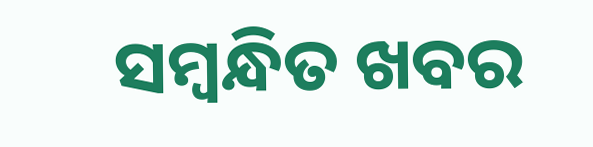ସମ୍ବନ୍ଧିତ ଖବର